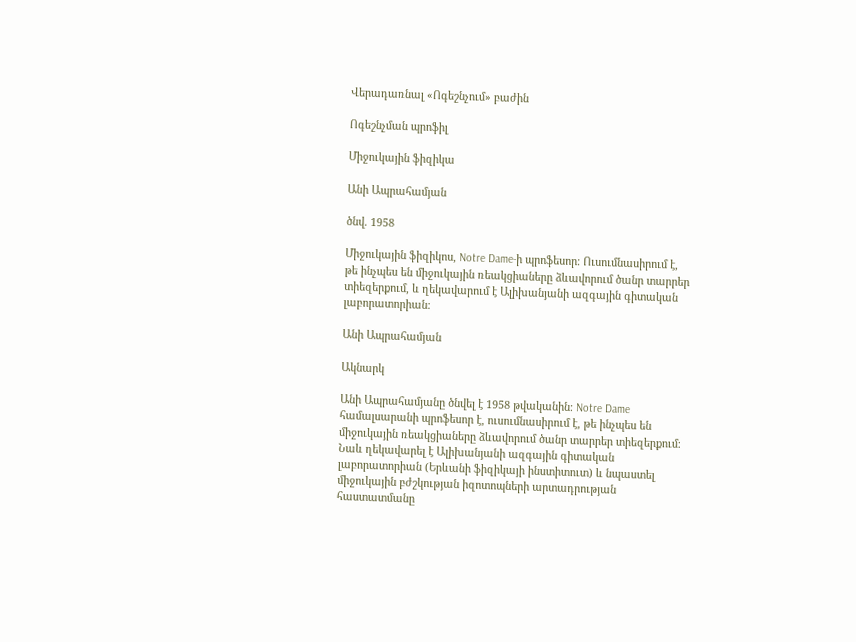Վերադառնալ «Ոգեշնչում» բաժին

Ոգեշնչման պրոֆիլ

Միջուկային ֆիզիկա

Անի Ապրահամյան

ծնվ. 1958

Միջուկային ֆիզիկոս, Notre Dame-ի պրոֆեսոր։ Ուսումնասիրում է, թե ինչպես են միջուկային ռեակցիաները ձևավորում ծանր տարրեր տիեզերքում, և ղեկավարում է Ալիխանյանի ազգային գիտական լաբորատորիան։

Անի Ապրահամյան

Ակնարկ

Անի Ապրահամյանը ծնվել է 1958 թվականին։ Notre Dame համալսարանի պրոֆեսոր է, ուսումնասիրում է, թե ինչպես են միջուկային ռեակցիաները ձևավորում ծանր տարրեր տիեզերքում։ Նաև ղեկավարել է Ալիխանյանի ազգային գիտական լաբորատորիան (Երևանի ֆիզիկայի ինստիտուտ) և նպաստել միջուկային բժշկության իզոտոպների արտադրության հաստատմանը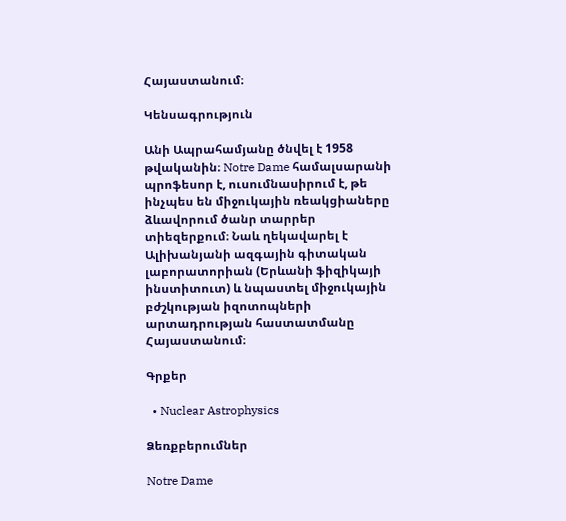Հայաստանում։

Կենսագրություն

Անի Ապրահամյանը ծնվել է 1958 թվականին։ Notre Dame համալսարանի պրոֆեսոր է, ուսումնասիրում է, թե ինչպես են միջուկային ռեակցիաները ձևավորում ծանր տարրեր տիեզերքում։ Նաև ղեկավարել է Ալիխանյանի ազգային գիտական լաբորատորիան (Երևանի ֆիզիկայի ինստիտուտ) և նպաստել միջուկային բժշկության իզոտոպների արտադրության հաստատմանը Հայաստանում։

Գրքեր

  • Nuclear Astrophysics

Ձեռքբերումներ

Notre Dame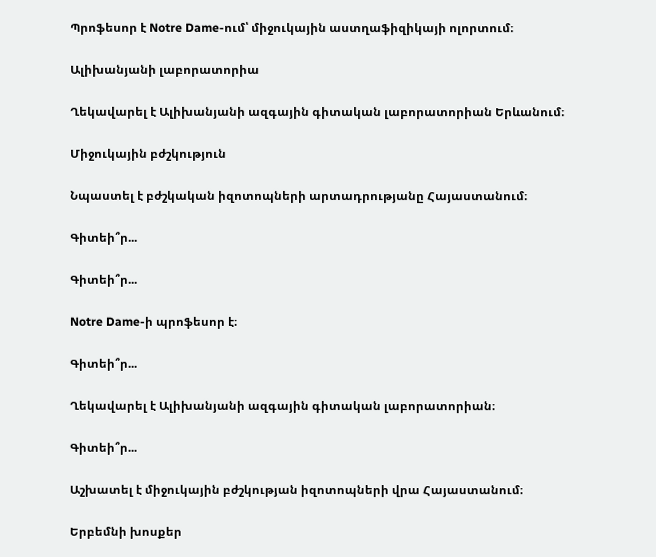Պրոֆեսոր է Notre Dame-ում՝ միջուկային աստղաֆիզիկայի ոլորտում։

Ալիխանյանի լաբորատորիա

Ղեկավարել է Ալիխանյանի ազգային գիտական լաբորատորիան Երևանում։

Միջուկային բժշկություն

Նպաստել է բժշկական իզոտոպների արտադրությանը Հայաստանում։

Գիտեի՞ր...

Գիտեի՞ր...

Notre Dame-ի պրոֆեսոր է։

Գիտեի՞ր...

Ղեկավարել է Ալիխանյանի ազգային գիտական լաբորատորիան։

Գիտեի՞ր...

Աշխատել է միջուկային բժշկության իզոտոպների վրա Հայաստանում։

Երբեմնի խոսքեր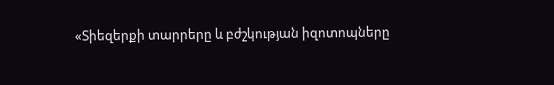«Տիեզերքի տարրերը և բժշկության իզոտոպները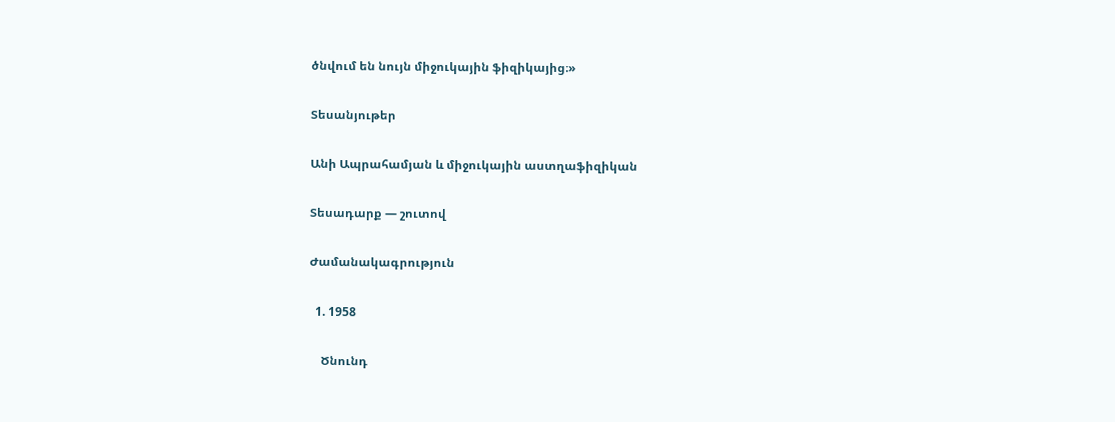ծնվում են նույն միջուկային ֆիզիկայից։»

Տեսանյութեր

Անի Ապրահամյան և միջուկային աստղաֆիզիկան

Տեսադարք — շուտով

Ժամանակագրություն

  1. 1958

    Ծնունդ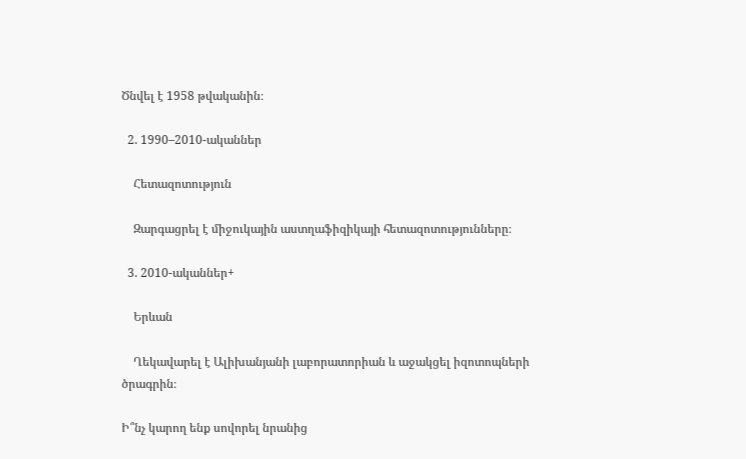Ծնվել է 1958 թվականին։

  2. 1990–2010-ականներ

    Հետազոտություն

    Զարգացրել է միջուկային աստղաֆիզիկայի հետազոտությունները։

  3. 2010-ականներ+

    Երևան

    Ղեկավարել է Ալիխանյանի լաբորատորիան և աջակցել իզոտոպների ծրագրին։

Ի՞նչ կարող ենք սովորել նրանից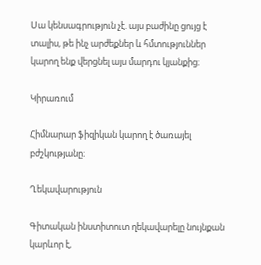Սա կենսագրություն չէ. այս բաժինը ցույց է տալիս, թե ինչ արժեքներ և հմտություններ կարող ենք վերցնել այս մարդու կյանքից։

Կիրառում

Հիմնարար ֆիզիկան կարող է ծառայել բժշկությանը։

Ղեկավարություն

Գիտական ինստիտուտ ղեկավարելը նույնքան կարևոր է,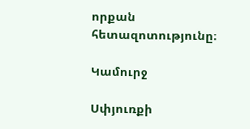որքան հետազոտությունը։

Կամուրջ

Սփյուռքի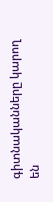գիտնականները կարող են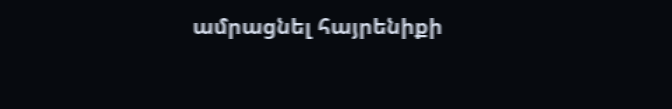ամրացնել հայրենիքի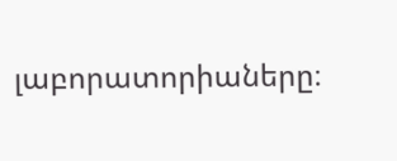լաբորատորիաները։